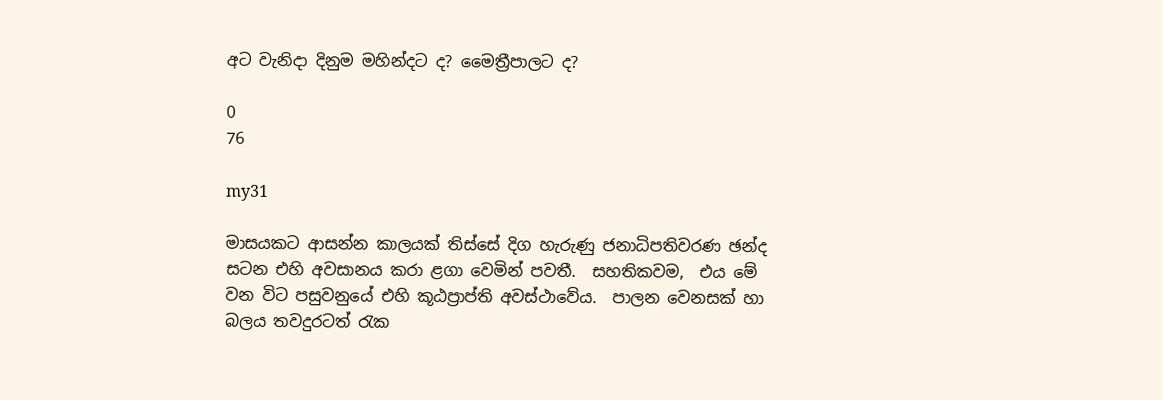අට වැනිදා දිනුම මහින්දට ද? මෛත්‍රීපාලට ද?

0
76

my31

මාසයකට ආසන්න කාලයක් තිස්සේ දිග හැරුණු ජනාධිපතිවරණ ඡන්ද සටන එහි අවසානය කරා ළගා වෙමින් පවතී.  සහතිකවම,  එය මේ වන විට පසුවනුයේ එහි කූඨප්‍රාප්ති අවස්ථාවේය.  පාලන වෙනසක් හා බලය තවදුරටත් රැක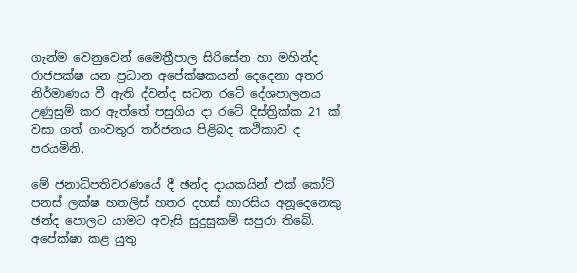ගැන්ම වෙනුවෙන් මෛත්‍රීපාල සිරිසේන හා මහින්ද රාජපක්ෂ යන ප්‍රධාන අපේක්ෂකයන් දෙදෙනා අතර නිර්මාණය වී ඇති ද්වන්ද සටන රටේ දේශපාලනය උණුසුම් කර ඇත්තේ පසුගිය දා රටේ දිස්ත්‍රික්ක 21 ක් වසා ගත් ගංවතුර තර්ජනය පිළිබද කථිකාව ද පරයමිනි.

මේ ජනාධිපතිවරණයේ දී ඡන්ද දායකයින් එක් කෝටි පනස් ලක්ෂ හතලිස් හතර දහස් හාරසිය අනූදෙනෙකු ඡන්ද පොලට යාමට අවැසි සුදුසුකම් සපුරා තිබේ.  අපේක්ෂා කළ යුතු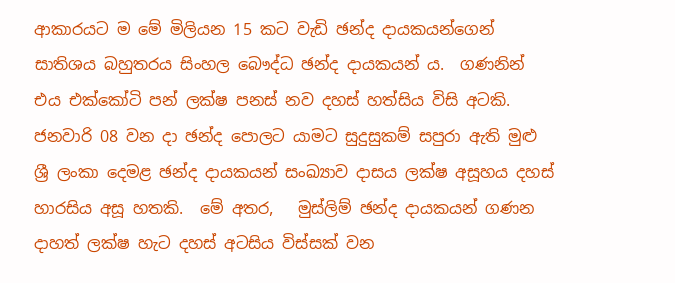ආකාරයට ම මේ මිලියන 15 කට වැඩි ඡන්ද දායකයන්ගෙන් සාතිශය බහුතරය සිංහල බෞද්ධ ඡන්ද දායකයන් ය.  ගණනින් එය එක්කෝටි පන් ලක්ෂ පනස් නව දහස් හත්සිය විසි අටකි.  ජනවාරි 08 වන දා ඡන්ද පොලට යාමට සුදුසුකම් සපුරා ඇති මුළු ශ්‍රී ලංකා දෙමළ ඡන්ද දායකයන් සංඛ්‍යාව දාසය ලක්ෂ අසූහය දහස් හාරසිය අසූ හතකි.  මේ අතර,   මුස්ලිම් ඡන්ද දායකයන් ගණන දාහත් ලක්ෂ හැට දහස් අටසිය විස්සක් වන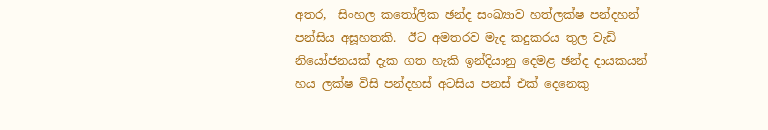අතර,  සිංහල කතෝලික ඡන්ද සංඛ්‍යාව හත්ලක්ෂ පන්දහන් පන්සිය අසූහතකි.  ඊට අමතරව මැද කදුකරය තුල වැඩි නියෝජනයක් දැක ගත හැකි ඉන්දියානු දෙමළ ඡන්ද දායකයන් හය ලක්ෂ විසි පන්දහස් අටසිය පනස් එක් දෙනෙකු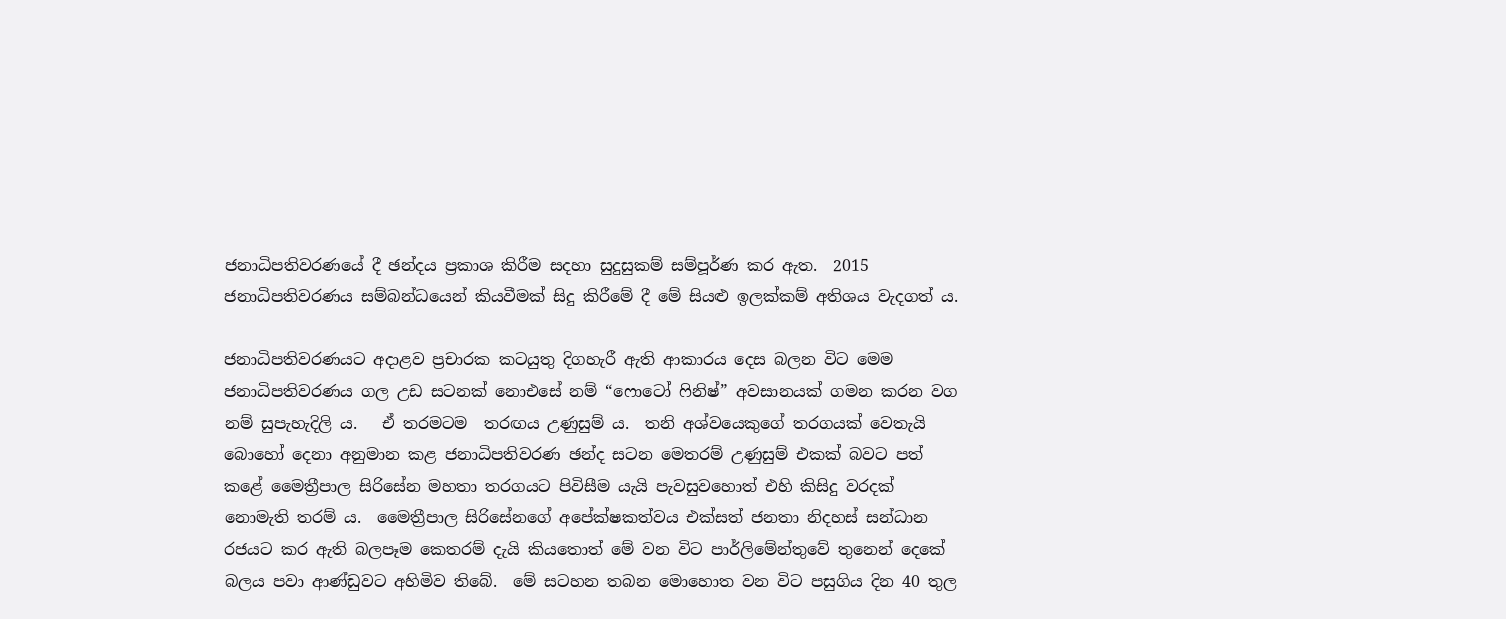ජනාධිපතිවරණයේ දී ඡන්දය ප්‍රකාශ කිරීම සදහා සුදුසුකම් සම්පූර්ණ කර ඇත.  2015 ජනාධිපතිවරණය සම්බන්ධයෙන් කියවීමක් සිදු කිරීමේ දී මේ සියළු ඉලක්කම් අතිශය වැදගත් ය.

ජනාධිපතිවරණයට අදාළව ප්‍රචාරක කටයුතු දිගහැරී ඇති ආකාරය දෙස බලන විට මෙම ජනාධිපතිවරණය ගල උඩ සටනක් නොඑසේ නම් “ෆොටෝ ෆිනිෂ්” අවසානයක් ගමන කරන වග නම් සුපැහැදිලි ය.   ඒ තරමටම  තරඟය උණුසුම් ය.  තනි අශ්වයෙකුගේ තරගයක් වෙතැයි බොහෝ දෙනා අනුමාන කළ ජනාධිපතිවරණ ඡන්ද සටන මෙතරම් උණුසුම් එකක් බවට පත් කළේ මෛත්‍රීපාල සිරිසේන මහතා තරගයට පිවිසීම යැයි පැවසුවහොත් එහි කිසිදු වරදක් නොමැති තරම් ය.  මෛත්‍රීපාල සිරිසේනගේ අපේක්ෂකත්වය එක්සත් ජනතා නිදහස් සන්ධාන රජයට කර ඇති බලපෑම කෙතරම් දැයි කියතොත් මේ වන විට පාර්ලිමේන්තුවේ තුනෙන් දෙකේ බලය පවා ආණ්ඩුවට අහිමිව තිබේ.  මේ සටහන තබන මොහොත වන විට පසුගිය දින 40 තුල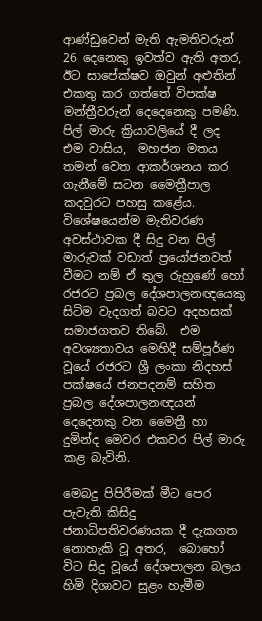ආණ්ඩුවෙන් මැති ඇමතිවරුන් 26 දෙනෙකු ඉවත්ව ඇති අතර, ඊට සාපේක්ෂව ඔවුන් අළුතින් එකතු කර ගත්තේ විපක්ෂ මන්ත්‍රීවරුන් දෙදෙනෙකු පමණි.  පිල් මාරු ක්‍රියාවලියේ දී ලද එම වාසිය,  මහජන මතය තමන් වෙත ආකර්ශනය කර ගැනීමේ සටන මෛත්‍රීපාල කදවුරට පහසු කළේය. විශේෂයෙන්ම මැතිවරණ අවස්ථාවක දී සිදු වන පිල් මාරුවක් වඩාත් ප්‍රයෝජනවත් වීමට නම් ඒ තුල රුහුණේ හෝ රජරට ප්‍රබල දේශපාලනඥයෙකු සිටිම වැදගත් බවට අදහසක් සමාජගතව තිබේ.  එම අවශ්‍යතාවය මෙහිදී සම්පූර්ණ වූයේ රජරට ශ්‍රී ලංකා නිදහස් පක්ෂයේ ජනපදනම් සහිත ප්‍රබල දේශපාලනඥයන් දෙදෙනකු වන මෛත්‍රී හා දුමින්ද මෙවර එකවර පිල් මාරු කළ බැවිනි.

මෙබදු පිපිරීමක් මීට පෙර පැවැති කිසිදු ජනාධිපතිවරණයක දී දැකගත නොහැකි වූ අතර,  බොහෝ විට සිදු වූයේ දේශපාලන බලය හිමි දිශාවට සුළං හැමීම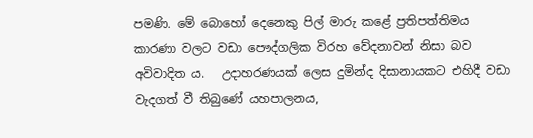පමණි. මේ බොහෝ දෙනෙකු පිල් මාරු කළේ ප්‍රතිපත්තිමය කාරණා වලට වඩා පෞද්ගලික විරහ වේදනාවන් නිසා බව අවිවාදිත ය.   උදාහරණයක් ලෙස දුමින්ද දිසානායකට එහිදී වඩා වැදගත් වී තිබුණේ යහපාලනය,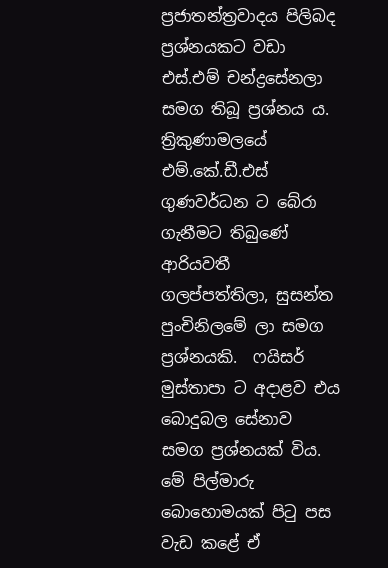ප්‍රජාතන්ත්‍රවාදය පිලිබද ප්‍රශ්නයකට වඩා එස්.එම් චන්ද්‍රසේනලා සමග තිබූ ප්‍රශ්නය ය.  ත්‍රිකුණාමලයේ එම්.කේ.ඩී.එස් ගුණවර්ධන ට බේරා ගැනීමට තිබුණේ ආරියවතී ගලප්පත්තිලා, සුසන්ත පුංචිනිලමේ ලා සමග ප්‍රශ්නයකි.  ෆයිසර් මුස්තාපා ට අදාළව එය බොදුබල සේනාව සමග ප්‍රශ්නයක් විය.  මේ පිල්මාරු බොහොමයක් පිටු පස වැඩ කළේ ඒ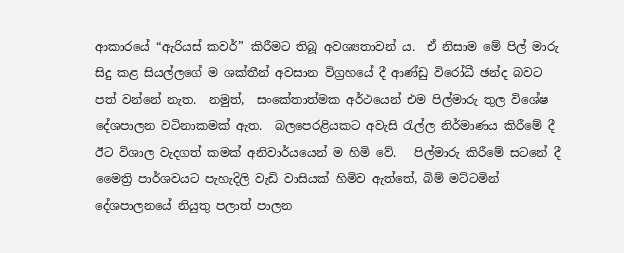ආකාරයේ “ඇරියස් කවර්” කිරීමට තිබූ අවශ්‍යතාවන් ය.  ඒ නිසාම මේ පිල් මාරු සිදු කළ සියල්ලගේ ම ශක්තීන් අවසාන විග්‍රහයේ දී ආණ්ඩු විරෝධී ඡන්ද බවට පත් වන්නේ නැත.  නමුත්,  සංකේතාත්මක අර්ථයෙන් එම පිල්මාරු තුල විශේෂ දේශපාලන වටිනාකමක් ඇත.  බලපෙරළියකට අවැසි රැල්ල නිර්මාණය කිරීමේ දී ඊට විශාල වැදගත් කමක් අනිවාර්යයෙන් ම හිමි වේ.   පිල්මාරු කිරීමේ සටනේ දී මෛත්‍රි පාර්ශවයට පැහැදිලි වැඩි වාසියක් හිමිව ඇත්තේ, බිම් මට්ටමින් දේශපාලනයේ නියුතු පලාත් පාලන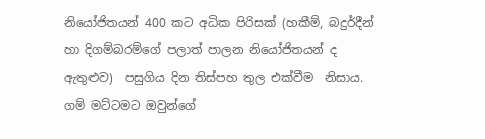නියෝජිතයන් 400 කට අධික පිරිසක් (හකීම්, බදුර්දීන් හා දිගම්බරම්ගේ පලාත් පාලන නියෝජිතයන් ද ඇතුළුව)  පසුගිය දින තිස්පහ තුල එක්වීම  නිසාය.  ගම් මට්ටමට ඔවුන්ගේ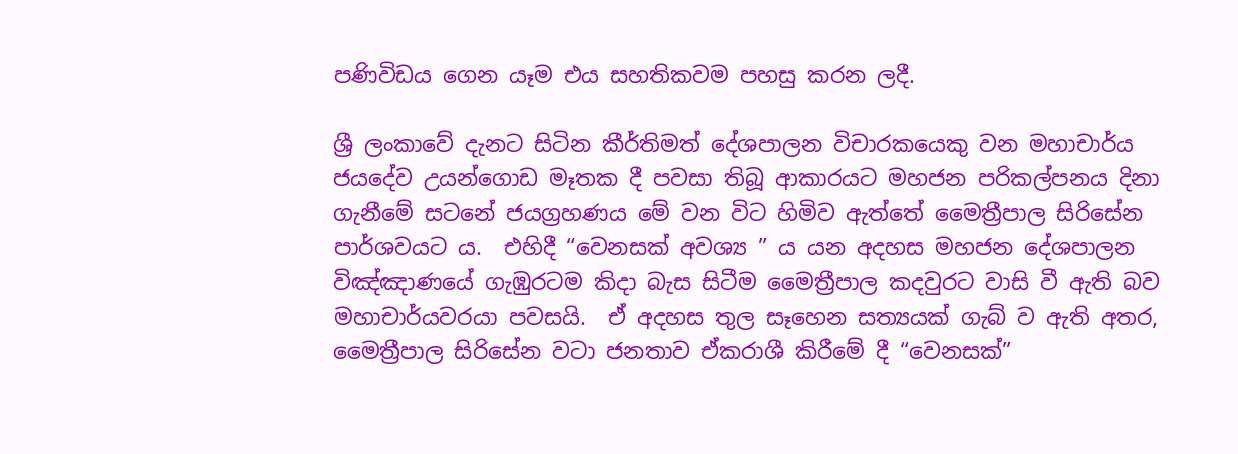පණිවිඩය ගෙන යෑම එය සහතිකවම පහසු කරන ලදී.

ශ්‍රී ලංකාවේ දැනට සිටින කීර්තිමත් දේශපාලන විචාරකයෙකු වන මහාචාර්ය ජයදේව උයන්ගොඩ මෑතක දී පවසා තිබූ ආකාරයට මහජන පරිකල්පනය දිනා ගැනීමේ සටනේ ජයග්‍රහණය මේ වන විට හිමිව ඇත්තේ මෛත්‍රීපාල සිරිසේන පාර්ශවයට ය.  එහිදී “වෙනසක් අවශ්‍ය ” ය යන අදහස මහජන දේශපාලන විඤ්ඤාණයේ ගැඹුරටම කිදා බැස සිටීම මෛත්‍රීපාල කදවුරට වාසි වී ඇති බව මහාචාර්යවරයා පවසයි.  ඒ අදහස තුල සෑහෙන සත්‍යයක් ගැබ් ව ඇති අතර, මෛත්‍රීපාල සිරිසේන වටා ජනතාව ඒකරාශී කිරීමේ දී “වෙනසක්”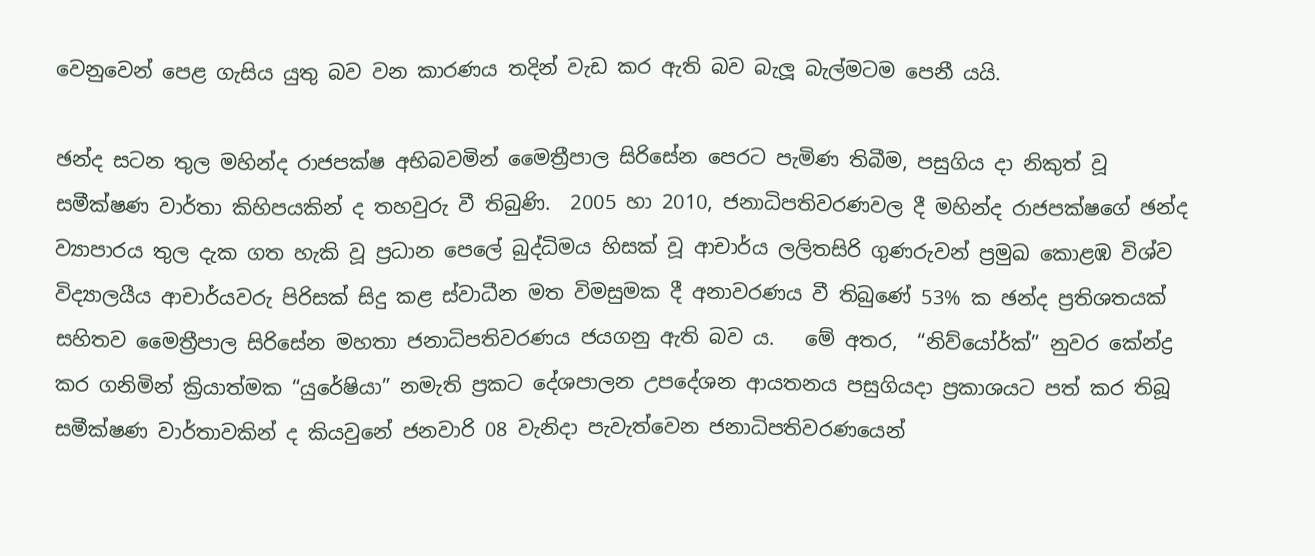වෙනුවෙන් පෙළ ගැසිය යුතු බව වන කාරණය තදින් වැඩ කර ඇති බව බැලූ බැල්මටම පෙනී යයි.

ඡන්ද සටන තුල මහින්ද රාජපක්ෂ අභිබවමින් මෛත්‍රීපාල සිරිසේන පෙරට පැමිණ තිබීම, පසුගිය දා නිකුත් වූ සමීක්ෂණ වාර්තා කිහිපයකින් ද තහවුරු වී තිබුණි.  2005 හා 2010, ජනාධිපතිවරණවල දී මහින්ද රාජපක්ෂගේ ඡන්ද ව්‍යාපාරය තුල දැක ගත හැකි වූ ප්‍රධාන පෙලේ බුද්ධිමය හිසක් වූ ආචාර්ය ලලිතසිරි ගුණරුවන් ප්‍රමුඛ කොළඹ විශ්ව විද්‍යාලයීය ආචාර්යවරු පිරිසක් සිදු කළ ස්වාධීන මත විමසුමක දී අනාවරණය වී තිබුණේ 53% ක ඡන්ද ප්‍රතිශතයක් සහිතව මෛත්‍රීපාල සිරිසේන මහතා ජනාධිපතිවරණය ජයගනු ඇති බව ය.   මේ අතර,  “නිව්යෝර්ක්” නුවර කේන්ද්‍ර කර ගනිමින් ක්‍රියාත්මක “යුරේෂියා” නමැති ප්‍රකට දේශපාලන උපදේශන ආයතනය පසුගියදා ප්‍රකාශයට පත් කර තිබූ සමීක්ෂණ වාර්තාවකින් ද කියවුනේ ජනවාරි 08 වැනිදා පැවැත්වෙන ජනාධිපතිවරණයෙන්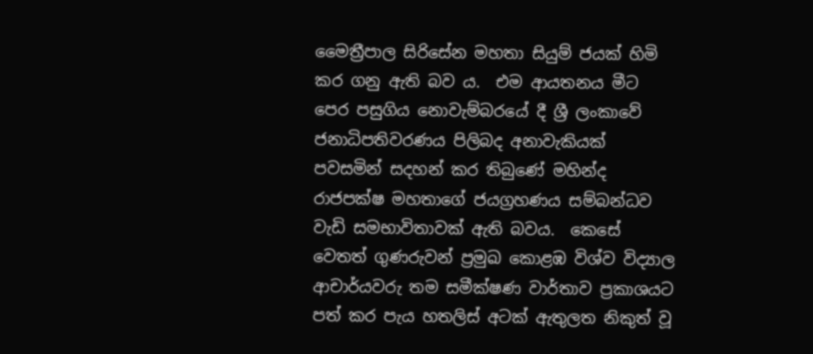මෛත්‍රීපාල සිරිසේන මහතා සියුම් ජයක් හිමි කර ගනු ඇති බව ය.  එම ආයතනය මීට පෙර පසුගිය නොවැම්බරයේ දී ශ්‍රී ලංකාවේ ජනාධිපතිවරණය පිලිබද අනාවැකියක් පවසමින් සදහන් කර තිබුණේ මහින්ද රාජපක්ෂ මහතාගේ ජයග්‍රහණය සම්බන්ධව වැඩි සමභාවිතාවක් ඇති බවය.  කෙසේ වෙතත් ගුණරුවන් ප්‍රමුඛ කොළඹ විශ්ව විද්‍යාල ආචාර්යවරු තම සමීක්ෂණ වාර්තාව ප්‍රකාශයට පත් කර පැය හතලිස් අටක් ඇතුලත නිකුත් වූ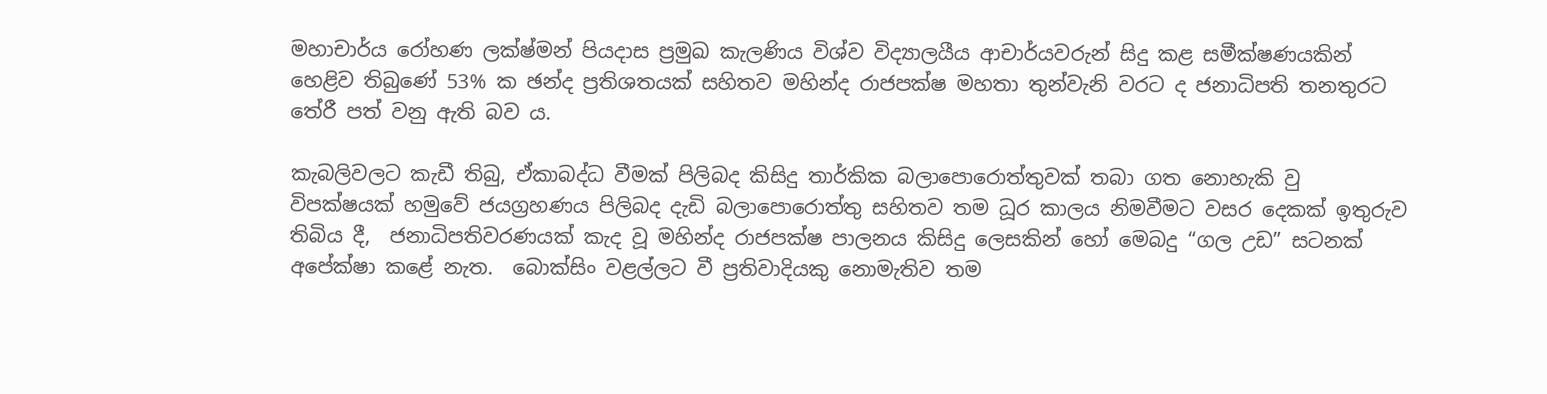මහාචාර්ය රෝහණ ලක්ෂ්මන් පියදාස ප්‍රමුඛ කැලණිය විශ්ව විද්‍යාලයීය ආචාර්යවරුන් සිදු කළ සමීක්ෂණයකින් හෙළිව තිබුණේ 53% ක ඡන්ද ප්‍රතිශතයක් සහිතව මහින්ද රාජපක්ෂ මහතා තුන්වැනි වරට ද ජනාධිපති තනතුරට තේරී පත් වනු ඇති බව ය.

කැබලිවලට කැඩී තිබු, ඒකාබද්ධ වීමක් පිලිබද කිසිදු තාර්කික බලාපොරොත්තුවක් තබා ගත නොහැකි වු විපක්ෂයක් හමුවේ ජයග්‍රහණය පිලිබද දැඩි බලාපොරොත්තු සහිතව තම ධූර කාලය නිමවීමට වසර දෙකක් ඉතුරුව තිබිය දී,  ජනාධිපතිවරණයක් කැද වූ මහින්ද රාජපක්ෂ පාලනය කිසිදු ලෙසකින් හෝ මෙබදු “ගල උඩ” සටනක් අපේක්ෂා කළේ නැත.  බොක්සිං වළල්ලට වී ප්‍රතිවාදියකු නොමැතිව තම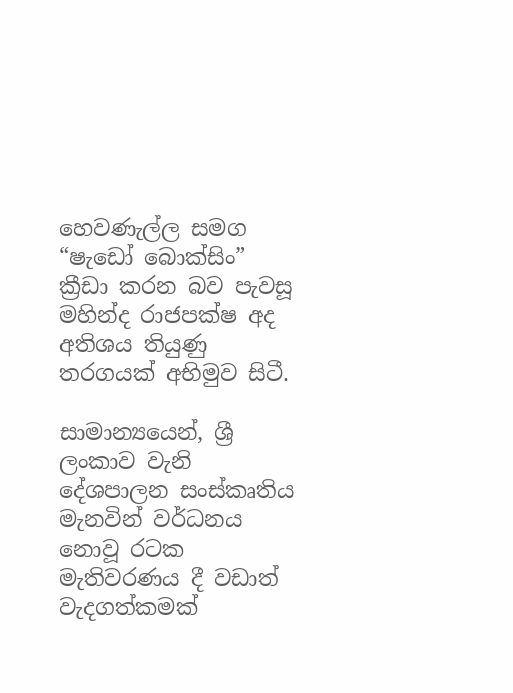හෙවණැල්ල සමග “ෂැඩෝ බොක්සිං” ක්‍රීඩා කරන බව පැවසූ මහින්ද රාජපක්ෂ අද අතිශය තියුණු තරගයක් අභිමුව සිටී.

සාමාන්‍යයෙන්, ශ්‍රී ලංකාව වැනි දේශපාලන සංස්කෘතිය මැනවින් වර්ධනය නොවූ රටක මැතිවරණය දී වඩාත් වැදගත්කමක්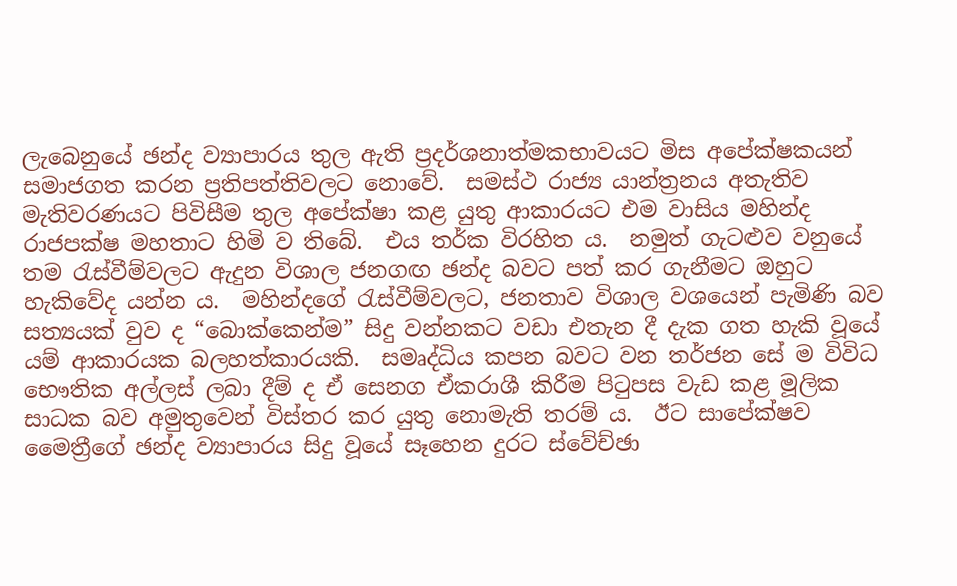ලැබෙනුයේ ඡන්ද ව්‍යාපාරය තුල ඇති ප්‍රදර්ශනාත්මකභාවයට මිස අපේක්ෂකයන් සමාජගත කරන ප්‍රතිපත්තිවලට නොවේ.  සමස්ථ රාජ්‍ය යාන්ත්‍රනය අතැතිව මැතිවරණයට පිවිසීම තුල අපේක්ෂා කළ යුතු ආකාරයට එම වාසිය මහින්ද රාජපක්ෂ මහතාට හිමි ව තිබේ.  එය තර්ක විරහිත ය.  නමුත් ගැටළුව වනුයේ තම රැස්වීම්වලට ඇදුන විශාල ජනගඟ ඡන්ද බවට පත් කර ගැනීමට ඔහුට හැකිවේද යන්න ය.  මහින්දගේ රැස්වීම්වලට, ජනතාව විශාල වශයෙන් පැමිණි බව සත්‍යයක් වුව ද “බොක්කෙන්ම” සිදු වන්නකට වඩා එතැන දී දැක ගත හැකි වූයේ යම් ආකාරයක බලහත්කාරයකි.  සමෘද්ධිය කපන බවට වන තර්ජන සේ ම විවිධ භෞතික අල්ලස් ලබා දීම් ද ඒ සෙනග ඒකරාශී කිරීම පිටුපස වැඩ කළ මූලික සාධක බව අමුතුවෙන් විස්තර කර යුතු නොමැති තරම් ය.  ඊට සාපේක්ෂව මෛත්‍රීගේ ඡන්ද ව්‍යාපාරය සිදු වූයේ සෑහෙන දුරට ස්වේච්ඡා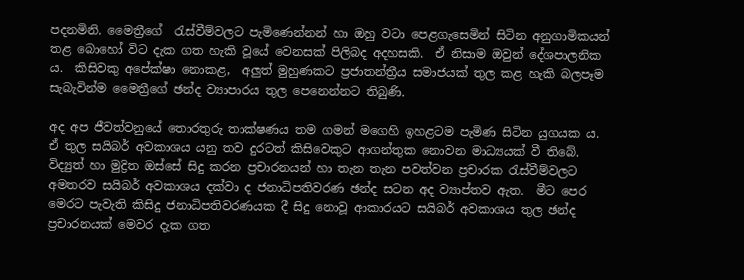පදනමිනි. මෛත්‍රීගේ  රැස්වීම්වලට පැමිණෙන්නන් හා ඔහු වටා පෙළගැසෙමින් සිටින අනුගාමිකයන් තළ බොහෝ විට දැක ගත හැකි වූයේ වෙනසක් පිලිබද අදහසකි.  ඒ නිසාම ඔවුන් දේශපාලනික ය.  කිසිවකු අපේක්ෂා නොකළ,  අලුත් මුහුණකට ප්‍රජාතන්ත්‍රීය සමාජයක් තුල කළ හැකි බලපෑම සැබැවින්ම මෛත්‍රීගේ ඡන්ද ව්‍යාපාරය තුල පෙනෙන්නට තිබුණි.

අද අප ජීවත්වනුයේ තොරතුරු තාක්ෂණය තම ගමන් මගෙහි ඉහළටම පැමිණ සිටින යුගයක ය.  ඒ තුල සයිබර් අවකාශය යනු තව දුරටත් කිසිවෙකුට ආගන්තුක නොවන මාධ්‍යයක් වී තිබේ.  විද්‍යුත් හා මුද්‍රිත ඔස්සේ සිදු කරන ප්‍රචාරනයන් හා තැන තැන පවත්වන ප්‍රචාරක රැස්වීම්වලට අමතරව සයිබර් අවකාශය දක්වා ද ජනාධිපතිවරණ ඡන්ද සටන අද ව්‍යාප්තව ඇත.  මීට පෙර මෙරට පැවැති කිසිදු ජනාධිපතිවරණයක දී සිදු නොවූ ආකාරයට සයිබර් අවකාශය තුල ඡන්ද ප්‍රචාරනයක් මෙවර දැක ගත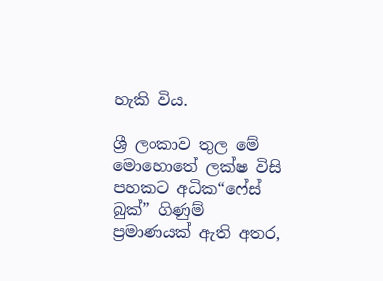හැකි විය.

ශ්‍රී ලංකාව තුල මේ මොහොතේ ලක්ෂ විසි පහකට අධික“ෆේස් බුක්” ගිණුම් ප්‍රමාණයක් ඇති අතර,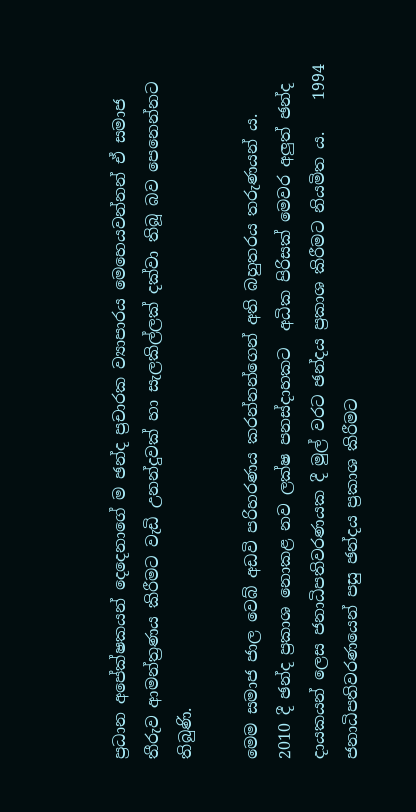ප්‍රධාන අපේක්ෂකයන් දෙදෙනාගේ ම ඡන්ද ප්‍රචාරක ව්‍යාපාරය මෙහෙයවන්නන් ඒ සමාජ තීරුව ආමන්ත්‍රණය කිරීමට වැඩි උනන්දුවක් හා සැලකිල්ලක් දක්වා තිබූ බව පෙනෙන්නට තිබුණි.

මෙම සමාජ ජාල වෙබ් අඩවි පරිහරණය කරන්නන්ගෙන් අති බහුතරය තරුණයන් ය.   2010 දී ඡන්ද ප්‍රකාශ නොකළ නව ලක්ෂ පනස්දාහකට  අධික පිරිසක් මෙවර අලුත් ඡන්ද දායකයන් ලෙස ජනාධිපතිවරණයක දී මුල් වරට ඡන්දය ප්‍රකාශ කිරීමට නියමිත ය.    1994 ජනාධිපතිවරණයෙන් පසු ඡන්දය ප්‍රකාශ කිරීමට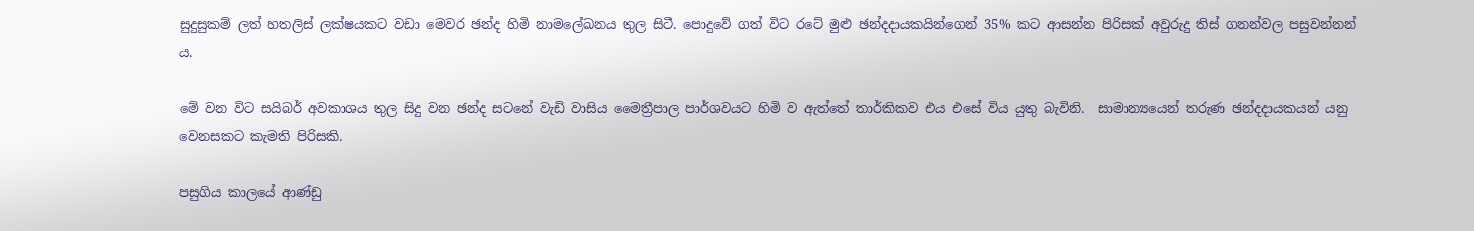සුදුසුකම් ලත් හතලිස් ලක්ෂයකට වඩා මෙවර ඡන්ද හිමි නාමලේඛනය තුල සිටී. පොදුවේ ගත් විට රටේ මුළු ඡන්දදායකයින්ගෙන් 35% කට ආසන්න පිරිසක් අවුරුදු තිස් ගනන්වල පසුවන්නන් ය.

මේ වන විට සයිබර් අවකාශය තුල සිදු වන ඡන්ද සටනේ වැඩි වාසිය මෛත්‍රීපාල පාර්ශවයට හිමි ව ඇත්තේ තාර්කිකව එය එසේ විය යුතු බැවිනි.  සාමාන්‍යයෙන් තරුණ ඡන්දදායකයන් යනු වෙනසකට කැමති පිරිසකි.

පසුගිය කාලයේ ආණ්ඩු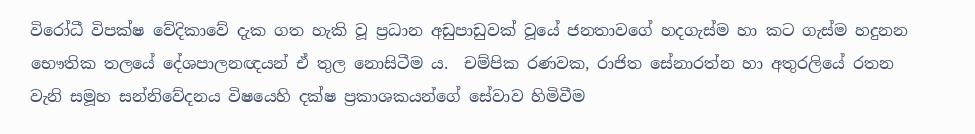විරෝධී විපක්ෂ වේදිකාවේ දැක ගත හැකි වූ ප්‍රධාන අඩුපාඩුවක් වූයේ ජනතාවගේ හදගැස්ම හා කට ගැස්ම හදුනන භෞතික තලයේ දේශපාලනඥයන් ඒ තුල නොසිටීම ය.  චම්පික රණවක, රාජිත සේනාරත්න හා අතුරලියේ රතන වැනි සමූහ සන්නිවේදනය විෂයෙහි දක්ෂ ප්‍රකාශකයන්ගේ සේවාව හිමිවීම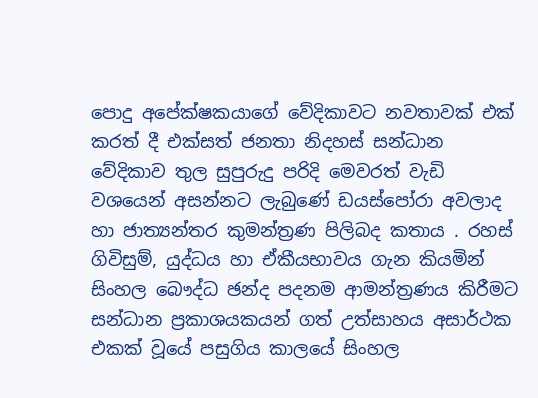පොදු අපේක්ෂකයාගේ වේදිකාවට නවතාවක් එක් කරත් දී එක්සත් ජනතා නිදහස් සන්ධාන වේදිකාව තුල සුපුරුදු පරිදි මෙවරත් වැඩි වශයෙන් අසන්නට ලැබුණේ ඩයස්පෝරා අවලාද හා ජාත්‍යන්තර කුමන්ත්‍රණ පිලිබද කතාය . රහස් ගිවිසුම්, යුද්ධය හා ඒකීයභාවය ගැන කියමින් සිංහල බෞද්ධ ඡන්ද පදනම ආමන්ත්‍රණය කිරීමට සන්ධාන ප්‍රකාශයකයන් ගත් උත්සාහය අසාර්ථක එකක් වූයේ පසුගිය කාලයේ සිංහල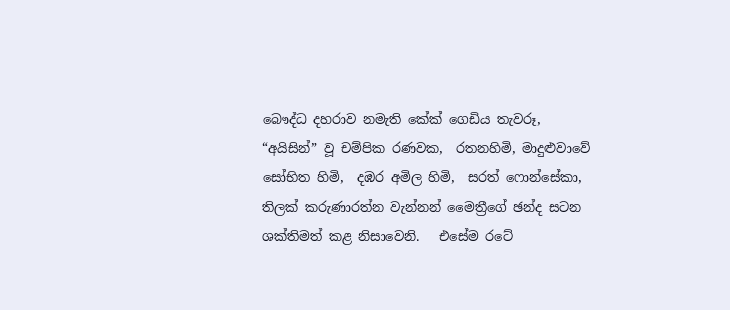බෞද්ධ දහරාව නමැති කේක් ගෙඩිය තැවරූ, “අයිසින්” වූ චම්පික රණවක,  රතනහිමි, මාදුළුවාවේ සෝභිත හිමි,  දඹර අමිල හිමි,  සරත් ෆොන්සේකා, තිලක් කරුණාරත්න වැන්නන් මෛත්‍රීගේ ඡන්ද සටන ශක්තිමත් කළ නිසාවෙනි.   එසේම රටේ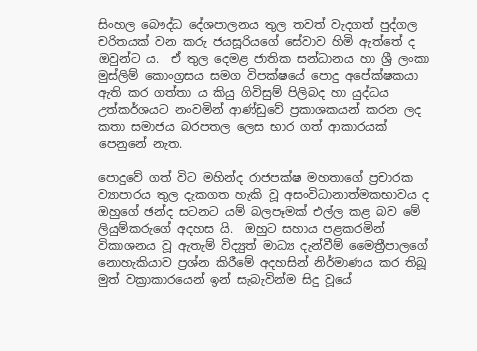සිංහල බෞද්ධ දේශපාලනය තුල තවත් වැදගත් පුද්ගල චරිතයක් වන කරු ජයසූරියගේ සේවාව හිමි ඇත්තේ ද ඔවුන්ට ය.  ඒ තුල දෙමළ ජාතික සන්ධානය හා ශ්‍රී ලංකා මුස්ලිම් කොංග්‍රසය සමග විපක්ෂයේ පොදු අපේක්ෂකයා ඇති කර ගත්තා ය කියු ගිවිසුම් පිලිබද හා යුද්ධය උත්කර්ශයට නංවමින් ආණ්ඩුවේ ප්‍රකාශකයන් කරන ලද කතා සමාජය බරපතල ලෙස භාර ගත් ආකාරයක් පෙනුනේ නැත.

පොදුවේ ගත් විට මහින්ද රාජපක්ෂ මහතාගේ ප්‍රචාරක ව්‍යාපාරය තුල දැකගත හැකි වූ අසංවිධානාත්මකභාවය ද ඔහුගේ ඡන්ද සටනට යම් බලපෑමක් එල්ල කළ බව මේ ලියුම්කරුගේ අදහස යි.  ඔහුට සහාය පළකරමින් විකාශනය වූ ඇතැම් විද්‍යුත් මාධ්‍ය දැන්වීම් මෛත්‍රීපාලගේ නොහැකියාව ප්‍රශ්න කිරීමේ අදහසින් නිර්මාණය කර තිබූ මුත් වක්‍රාකාරයෙන් ඉන් සැබැවින්ම සිදු වූයේ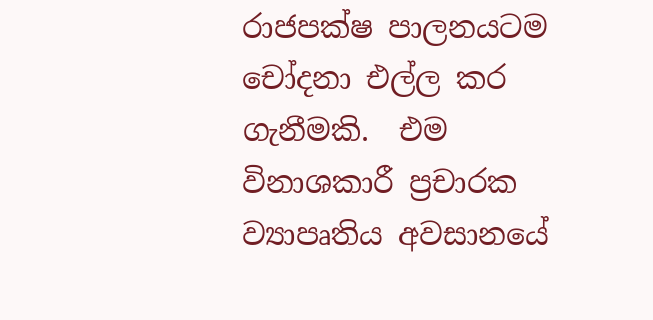රාජපක්ෂ පාලනයටම චෝදනා එල්ල කර ගැනීමකි.  එම විනාශකාරී ප්‍රචාරක ව්‍යාපෘතිය අවසානයේ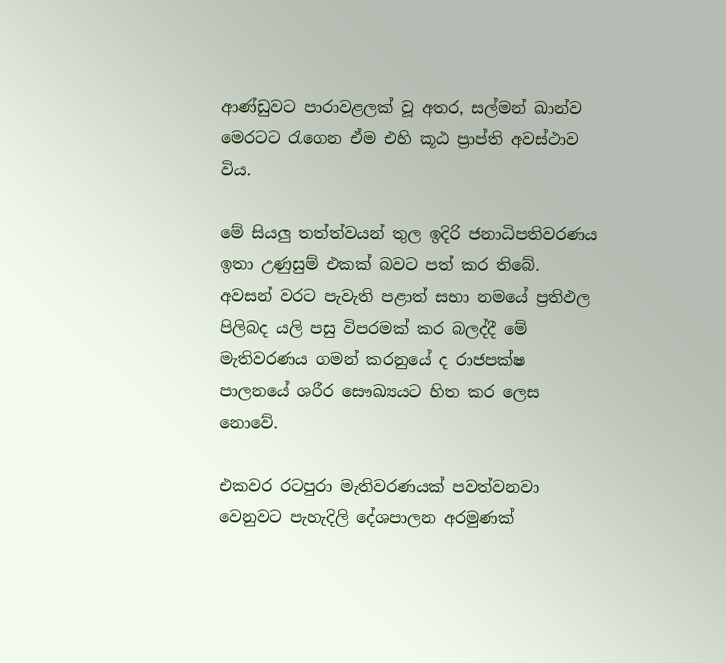ආණ්ඩුවට පාරාවළලක් වූ අතර, සල්මන් ඛාන්ව මෙරටට රැගෙන ඒම එහි කූඨ ප්‍රාප්ති අවස්ථාව විය.

මේ සියලු තත්ත්වයන් තුල ඉදිරි ජනාධිපතිවරණය ඉතා උණුසුම් එකක් බවට පත් කර තිබේ.  අවසන් වරට පැවැති පළාත් සභා නමයේ ප්‍රතිඵල පිලිබද යලි පසු විපරමක් කර බලද්දී මේ මැතිවරණය ගමන් කරනුයේ ද රාජපක්ෂ පාලනයේ ශරීර සෞඛ්‍යයට හිත කර ලෙස නොවේ.

එකවර රටපුරා මැතිවරණයක් පවත්වනවා වෙනුවට පැහැදිලි දේශපාලන අරමුණක්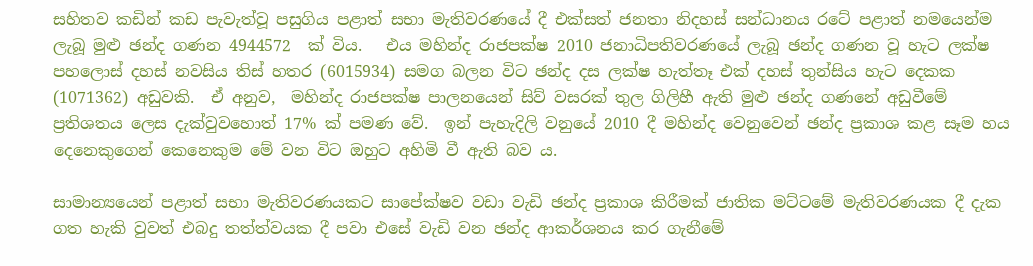සහිතව කඩින් කඩ පැවැත්වූ පසුගිය පළාත් සභා මැතිවරණයේ දී එක්සත් ජනතා නිදහස් සන්ධානය රටේ පළාත් නමයෙන්ම ලැබූ මුළු ඡන්ද ගණන 4944572  ක් විය.   එය මහින්ද රාජපක්ෂ 2010 ජනාධිපතිවරණයේ ලැබූ ඡන්ද ගණන වූ හැට ලක්ෂ පහලොස් දහස් නවසිය තිස් හතර (6015934) සමග බලන විට ඡන්ද දස ලක්ෂ හැත්තෑ එක් දහස් තුන්සිය හැට දෙකක (1071362) අඩුවකි.  ඒ අනුව,  මහින්ද රාජපක්ෂ පාලනයෙන් සිව් වසරක් තුල ගිලිහී ඇති මුළු ඡන්ද ගණනේ අඩුවීමේ ප්‍රතිශතය ලෙස දැක්වුවහොත් 17% ක් පමණ වේ.  ඉන් පැහැදිලි වනුයේ 2010 දී මහින්ද වෙනුවෙන් ඡන්ද ප්‍රකාශ කළ සෑම හය දෙනෙකුගෙන් කෙනෙකුම මේ වන විට ඔහුට අහිමි වී ඇති බව ය.

සාමාන්‍යයෙන් පළාත් සභා මැතිවරණයකට සාපේක්ෂව වඩා වැඩි ඡන්ද ප්‍රකාශ කිරීමක් ජාතික මට්ටමේ මැතිවරණයක දී දැක ගත හැකි වුවත් එබදු තත්ත්වයක දී පවා එසේ වැඩි වන ඡන්ද ආකර්ශනය කර ගැනීමේ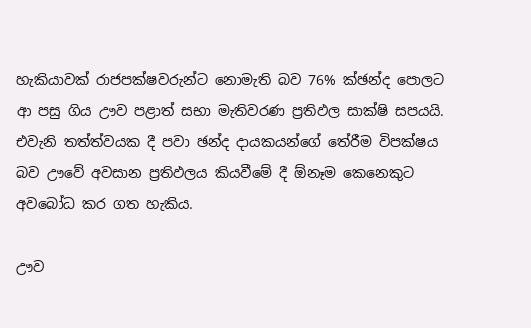හැකියාවක් රාජපක්ෂවරුන්ට නොමැති බව 76% ක්ඡන්ද පොලට ආ පසු ගිය ඌව පළාත් සභා මැතිවරණ ප්‍රතිඵල සාක්ෂි සපයයි.  එවැනි තත්ත්වයක දී පවා ඡන්ද දායකයන්ගේ තේරීම විපක්ෂය බව ඌවේ අවසාන ප්‍රතිඵලය කියවීමේ දී ඕනෑම කෙනෙකුට අවබෝධ කර ගත හැකිය.

ඌව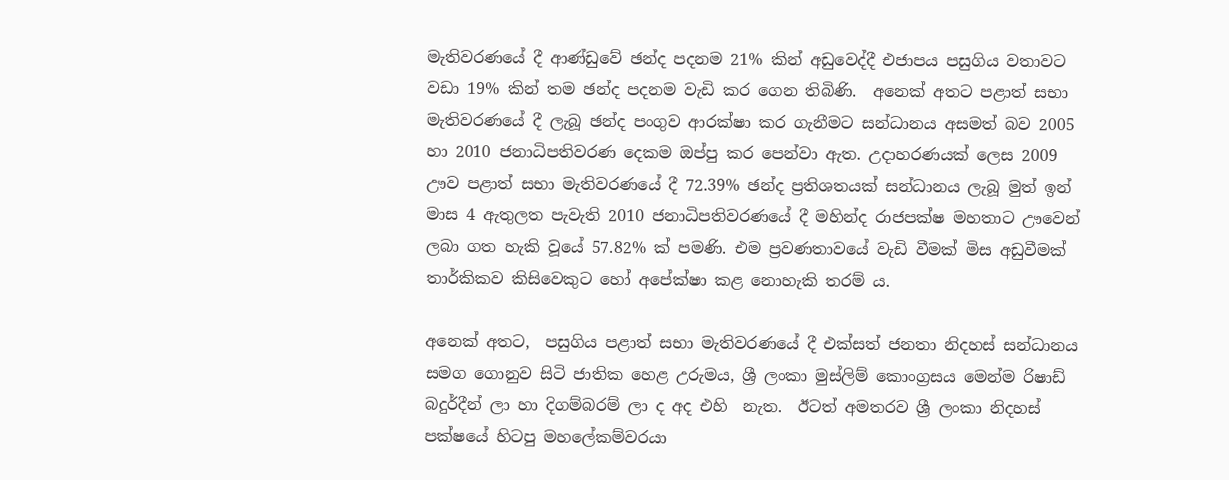මැතිවරණයේ දී ආණ්ඩුවේ ඡන්ද පදනම 21% කින් අඩුවෙද්දී එජාපය පසුගිය වතාවට වඩා 19% කින් තම ඡන්ද පදනම වැඩි කර ගෙන තිබිණි.  අනෙක් අතට පළාත් සභා මැතිවරණයේ දී ලැබූ ඡන්ද පංගුව ආරක්ෂා කර ගැනීමට සන්ධානය අසමත් බව 2005 හා 2010 ජනාධිපතිවරණ දෙකම ඔප්පු කර පෙන්වා ඇත. උදාහරණයක් ලෙස 2009 ඌව පළාත් සභා මැතිවරණයේ දී 72.39% ඡන්ද ප්‍රතිශතයක් සන්ධානය ලැබූ මුත් ඉන් මාස 4 ඇතුලත පැවැති 2010 ජනාධිපතිවරණයේ දී මහින්ද රාජපක්ෂ මහතාට ඌවෙන් ලබා ගත හැකි වූයේ 57.82% ක් පමණි. එම ප්‍රවණතාවයේ වැඩි වීමක් මිස අඩුවීමක් තාර්කිකව කිසිවෙකුට හෝ අපේක්ෂා කළ නොහැකි තරම් ය.

අනෙක් අතට,  පසුගිය පළාත් සභා මැතිවරණයේ දී එක්සත් ජනතා නිදහස් සන්ධානය සමග ගොනුව සිටි ජාතික හෙළ උරුමය, ශ්‍රී ලංකා මුස්ලිම් කොංග්‍රසය මෙන්ම රිෂාඩ් බදුර්දීන් ලා හා දිගම්බරම් ලා ද අද එහි  නැත.  ඊටත් අමතරව ශ්‍රී ලංකා නිදහස් පක්ෂයේ හිටපු මහලේකම්වරයා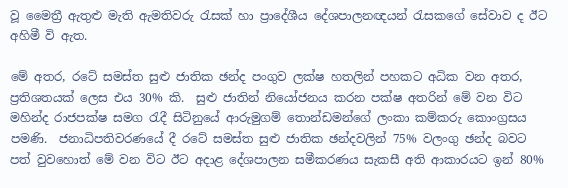වූ මෛත්‍රී ඇතුළු මැති ඇමතිවරු රැසක් හා ප්‍රාදේශීය දේශපාලනඥයන් රැසකගේ සේවාව ද ඊට අහිමී වි ඇත.

මේ අතර, රටේ සමස්ත සුළු ජාතික ඡන්ද පංගුව ලක්ෂ හතලින් පහකට අධික වන අතර,  ප්‍රතිශතයක් ලෙස එය 30% කි.  සුළු ජාතින් නියෝජනය කරන පක්ෂ අතරින් මේ වන විට මහින්ද රාජපක්ෂ සමග රැදී සිටිනුයේ ආරුමුගම් තොන්ඩමන්ගේ ලංකා කම්කරු කොංග්‍රසය පමණි.  ජනාධිපතිවරණයේ දී රටේ සමස්ත සුළු ජාතික ඡන්දවලින් 75% වලංගු ඡන්ද බවට පත් වුවහොත් මේ වන විට ඊට අදාළ දේශපාලන සමීකරණය සැකසී අති ආකාරයට ඉන් 80%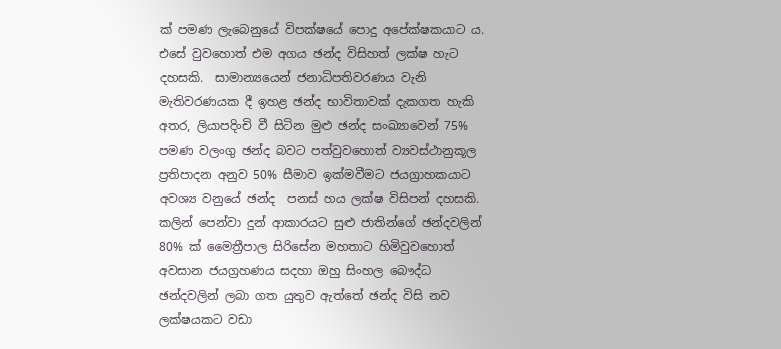ක් පමණ ලැබෙනුයේ විපක්ෂයේ පොදු අපේක්ෂකයාට ය.  එසේ වුවහොත් එම අගය ඡන්ද විසිහත් ලක්ෂ හැට දහසකි.  සාමාන්‍යයෙන් ජනාධිපතිවරණය වැනි මැතිවරණයක දී ඉහළ ඡන්ද භාවිතාවක් දැකගත හැකි අතර, ලියාපදිංචි වී සිටින මුළු ඡන්ද සංඛ්‍යාවෙන් 75% පමණ වලංගු ඡන්ද බවට පත්වුවහොත් ව්‍යවස්ථානුකූල ප්‍රතිපාදන අනුව 50% සීමාව ඉක්මවීමට ජයග්‍රාහකයාට අවශ්‍ය වනුයේ ඡන්ද  පනස් හය ලක්ෂ විසිපන් දහසකි.  කලින් පෙන්වා දුන් ආකාරයට සුළු ජාතින්ගේ ඡන්දවලින් 80% ක් මෛත්‍රීපාල සිරිසේන මහතාට හිමිවුවහොත් අවසාන ජයග්‍රහණය සදහා ඔහු සිංහල බෞද්ධ ඡන්දවලින් ලබා ගත යුතුව ඇත්තේ ඡන්ද විසි නව ලක්ෂයකට වඩා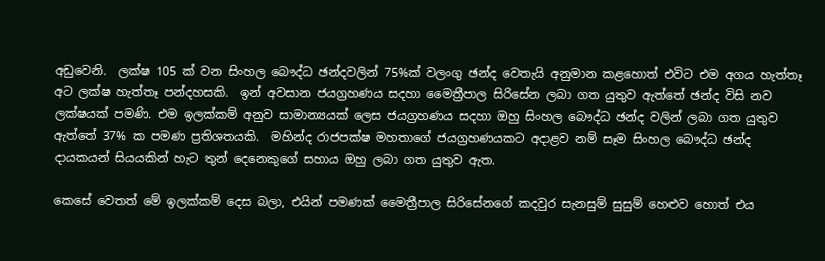අඩුවෙනි.  ලක්ෂ 105 ක් වන සිංහල බෞද්ධ ඡන්දවලින් 75%ක් වලංගු ඡන්ද වෙතැයි අනුමාන කළහොත් එවිට එම අගය හැත්තෑ අට ලක්ෂ හැත්තෑ පන්දහසකි.  ඉන් අවසාන ජයග්‍රහණය සදහා මෛත්‍රීපාල සිරිසේන ලබා ගත යුතුව ඇත්තේ ඡන්ද විසි නව ලක්ෂයක් පමණි. එම ඉලක්කම් අනුව සාමාන්‍යයක් ලෙස ජයග්‍රහණය සදහා ඔහු සිංහල බෞද්ධ ඡන්ද වලින් ලබා ගත යුතුව ඇත්තේ 37% ක පමණ ප්‍රතිශතයකි.  මහින්ද රාජපක්ෂ මහතාගේ ජයග්‍රහණයකට අදාළව නම් සෑම සිංහල බෞද්ධ ඡන්ද දායකයන් සියයකින් හැට තුන් දෙනෙකුගේ සහාය ඔහු ලබා ගත යුතුව ඇත.

කෙසේ වෙතත් මේ ඉලක්කම් දෙස බලා, එයින් පමණක් මෛත්‍රීපාල සිරිසේනගේ කදවුර සැනසුම් සුසුම් හෙළුව හොත් එය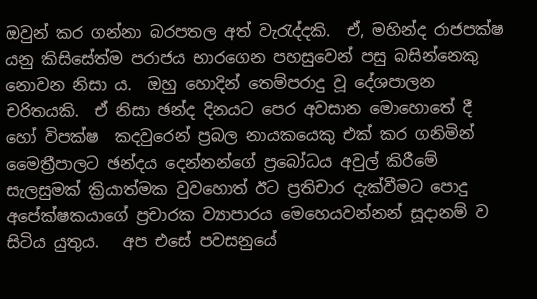ඔවුන් කර ගන්නා බරපතල අත් වැරැද්දකි.  ඒ, මහින්ද රාජපක්ෂ යනු කිසිසේත්ම පරාජය භාරගෙන පහසුවෙන් පසු බසින්නෙකු නොවන නිසා ය.  ඔහු හොදින් තෙම්පරාදු වූ දේශපාලන චරිතයකි.  ඒ නිසා ඡන්ද දිනයට පෙර අවසාන මොහොතේ දී හෝ විපක්ෂ  කදවුරෙන් ප්‍රබල නායකයෙකු එක් කර ගනිමින් මෛත්‍රීපාලට ඡන්දය දෙන්නන්ගේ ප්‍රබෝධය අවුල් කිරීමේ සැලසුමක් ක්‍රියාත්මක වුවහොත් ඊට ප්‍රතිචාර දැක්වීමට පොදු අපේක්ෂකයාගේ ප්‍රචාරක ව්‍යාපාරය මෙහෙයවන්නන් සූදානම් ව සිටිය යුතුය.   අප එසේ පවසනුයේ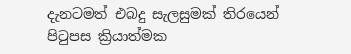දැනටමත් එබදු සැලසුමක් තිරයෙන් පිටුපස ක්‍රියාත්මක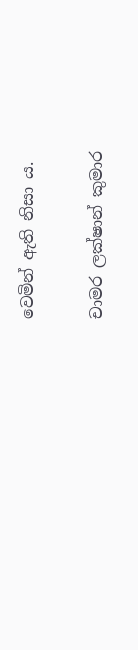වෙමින් ඇති නිසා ය.

චාමර ලක්ෂාන් කුමාර